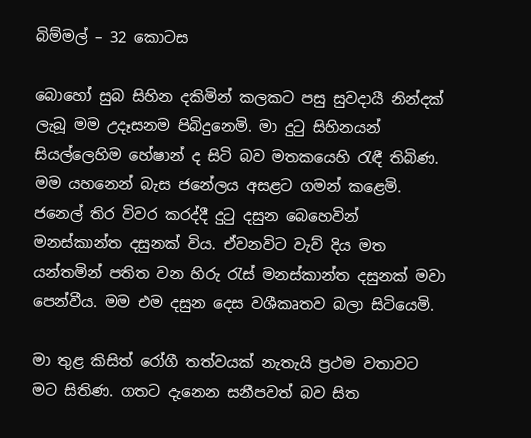බිම්මල් – 32 කොටස

බොහෝ සුබ සිහින දකිමින් කලකට පසු සුවදායී නින්දක් ලැබූ මම උදෑසනම පිබිදුනෙමි. මා දුටු සිහිනයන් සියල්ලෙහිම හේෂාන් ද සිටි බව මතකයෙහි රැඳී තිබිණ. මම යහනෙන් බැස ජනේලය අසළට ගමන් කළෙමි. ජනෙල් තිර විවර කරද්දී දුටු දසුන බෙහෙවින් මනස්කාන්ත දසුනක් විය. ඒවනවිට වැව් දිය මත යන්තමින් පතිත වන හිරු රැස් මනස්කාන්ත දසුනක් මවා පෙන්වීය. මම එම දසුන දෙස වශීකෘතව බලා සිටියෙමි.

මා තුළ කිසිත් රෝගී තත්වයක් නැතැයි ප්‍රථම වතාවට මට සිතිණ. ගතට දැනෙන සනීපවත් බව සිත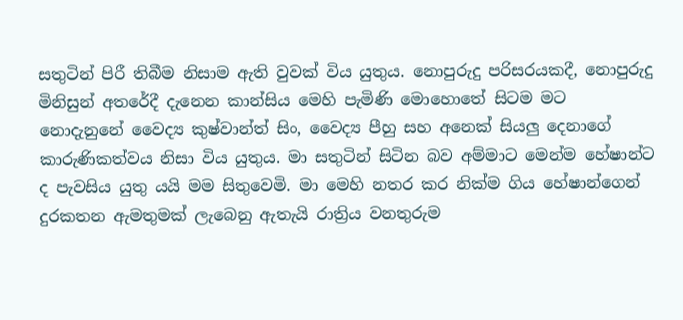සතුටින් පිරී තිබීම නිසාම ඇති වුවක් විය යුතුය. නොපුරුදු පරිසරයකදී, නොපුරුදු මිනිසුන් අතරේදී දැනෙන කාන්සිය මෙහි පැමිණි මොහොතේ සිටම මට නොදැනුනේ වෛද්‍ය කුෂ්වාන්ත් සිං, වෛද්‍ය පීහු සහ අනෙක් සියලු දෙනාගේ කාරුණිකත්වය නිසා විය යුතුය. මා සතුටින් සිටින බව අම්මාට මෙන්ම හේෂාන්ට ද පැවසිය යුතු යයි මම සිතුවෙමි. මා මෙහි නතර කර නික්ම ගිය හේෂාන්ගෙන් දුරකතන ඇමතුමක් ලැබෙනු ඇතැයි රාත්‍රිය වනතුරුම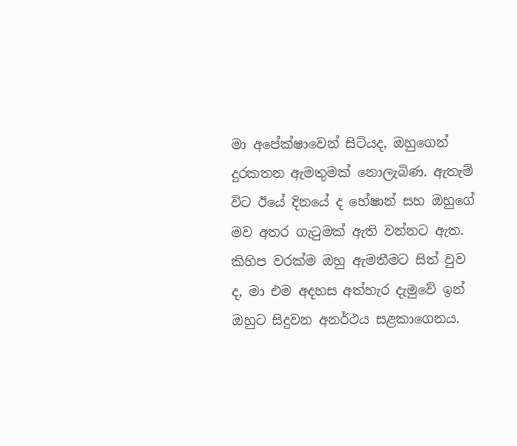මා අපේක්ෂාවෙන් සිටියද, ඔහුගෙන් දුරකතන ඇමතුමක් නොලැබිණ. ඇතැම් විට ඊයේ දිනයේ ද හේෂාන් සහ ඔහුගේ මව අතර ගැටුමක් ඇති වන්නට ඇත.  කිහිප වරක්ම ඔහු ඇමතීමට සිත් වුව ද, මා එම අදහස අත්හැර දැමුවේ ඉන් ඔහුට සිදුවන අනර්ථය සළකාගෙනය.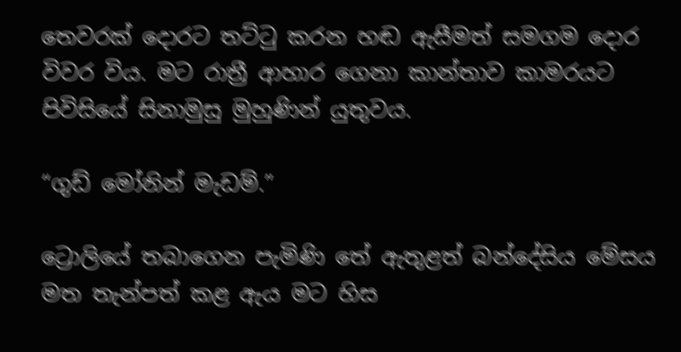තෙවරක් දොරට තට්ටු කරන හඬ ඇසීමත් සමගම දොර විවර විය. මට රාත්‍රී ආහාර ගෙනා කාන්තාව කාමරයට පිවිසියේ සිනාමුසු මුහුණින් යුතුවය.

“ගුඩ් මෝනින් මැඩම්.”

ට්‍රොලියේ තබාගෙන පැමිණි තේ ඇතුළත් බන්දේසිය මේසය මත තැන්පත් කළ ඇය මට හිස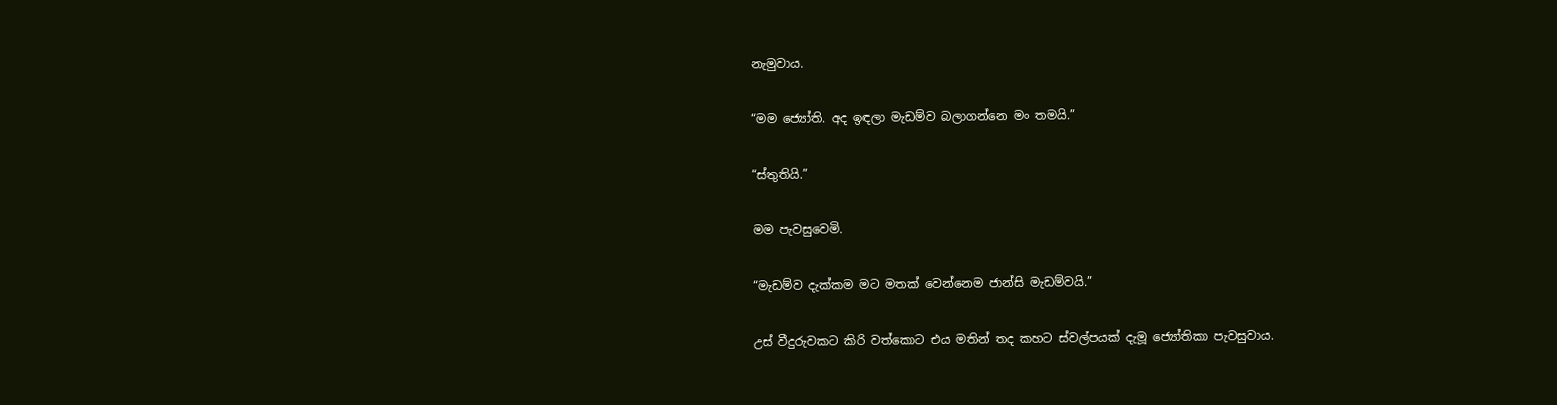නැමුවාය.

“මම ජ්‍යෝති. අද ඉඳලා මැඩම්ව බලාගන්නෙ මං තමයි.”

“ස්තුතියි.”

මම පැවසුවෙමි.

“මැඩම්ව දැක්කම මට මතක් වෙන්නෙම ජාන්සි මැඩම්වයි.”

උස් වීදුරුවකට කිරි වත්කොට එය මතින් තද කහට ස්වල්පයක් දැමූ ජ්‍යෝතිකා පැවසුවාය.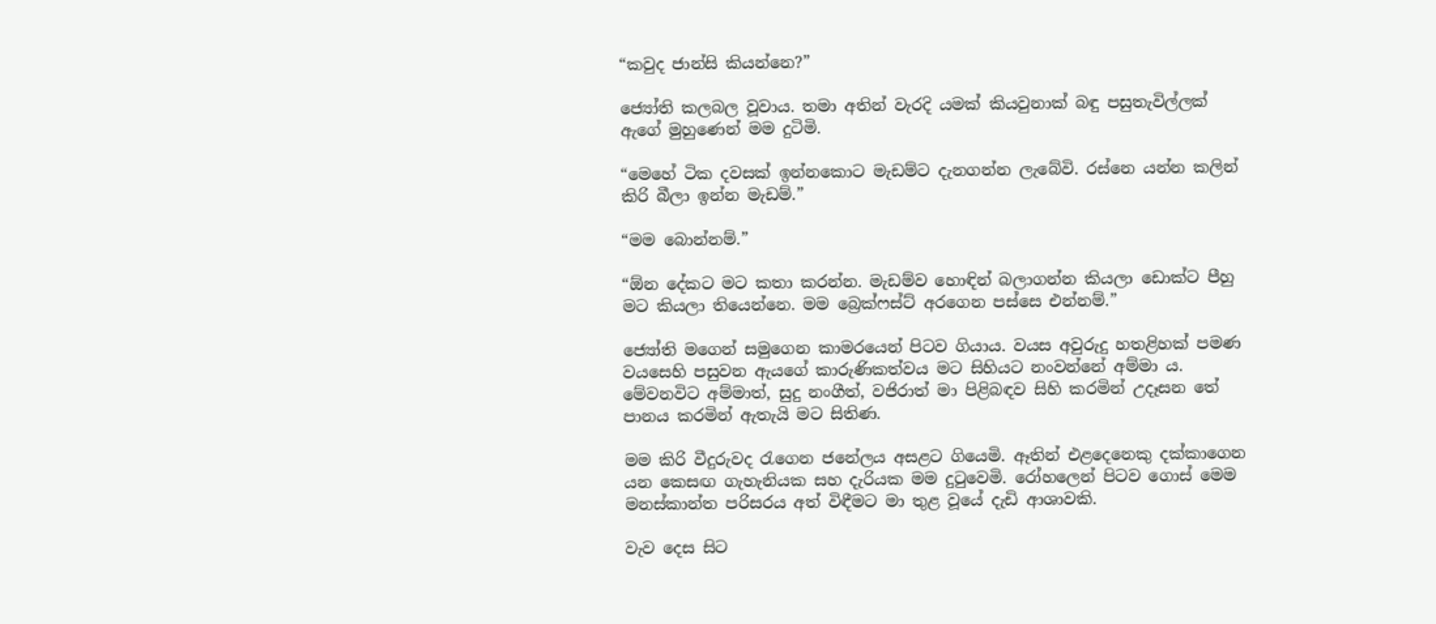“කවුද ජාන්සි කියන්නෙ?”

ජ්‍යෝති කලබල වූවාය. තමා අතින් වැරදි යමක් කියවුනාක් බඳු පසුතැවිල්ලක් ඇගේ මුහුණෙන් මම දුටිමි.

“මෙහේ ටික දවසක් ඉන්නකොට මැඩම්ට දැනගන්න ලැබේවි. රස්නෙ යන්න කලින් කිරි බීලා ඉන්න මැඩම්.”

“මම බොන්නම්.”

“ඕන දේකට මට කතා කරන්න. මැඩම්ව හොඳින් බලාගන්න කියලා ඩොක්ට පීහු මට කියලා තියෙන්නෙ. මම බ්‍රෙක්ෆස්ට් අරගෙන පස්සෙ එන්නම්.”

ජ්‍යෝති මගෙන් සමුගෙන කාමරයෙන් පිටව ගියාය. වයස අවුරුදු හතළිහක් පමණ වයසෙහි පසුවන ඇයගේ කාරුණිකත්වය මට සිහියට නංවන්නේ අම්මා ය. මේවනවිට අම්මාත්, සුදු නංගීත්, වජිරාත් මා පිළිබඳව සිහි කරමින් උදෑසන තේ පානය කරමින් ඇතැයි මට සිතිණ.

මම කිරි වීදුරුවද රැගෙන ජනේලය අසළට ගියෙමි. ඈතින් එළදෙනෙකු දක්කාගෙන යන කෙසඟ ගැහැනියක සහ දැරියක මම දුටුවෙමි. රෝහලෙන් පිටව ගොස් මෙම මනස්කාන්ත පරිසරය අත් විඳීමට මා තුළ වූයේ දැඩි ආශාවකි.

වැව දෙස සිට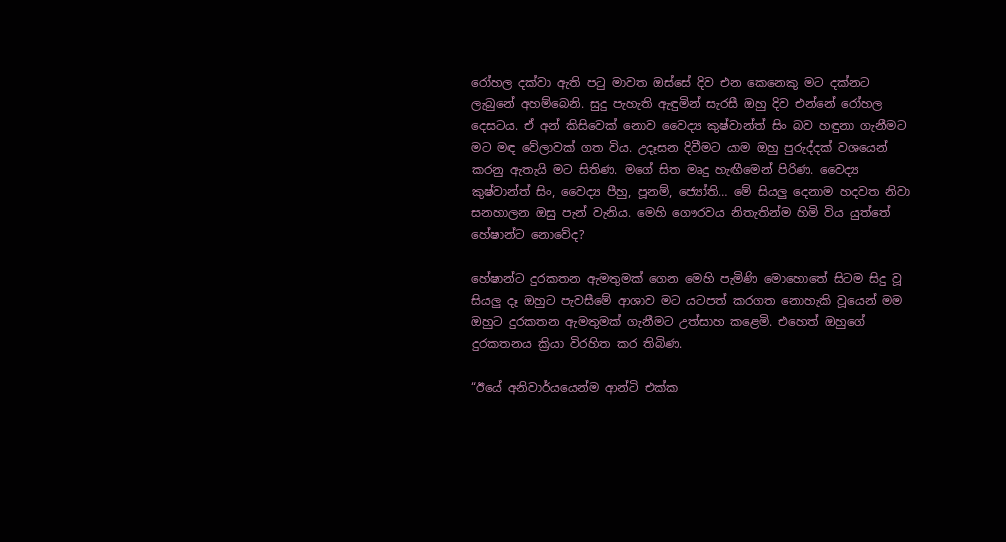රෝහල දක්වා ඇති පටු මාවත ඔස්සේ දිව එන කෙනෙකු මට දක්නට ලැබුනේ අහම්බෙනි. සුදු පැහැති ඇඳුමින් සැරසී ඔහු දිව එන්නේ රෝහල දෙසටය. ඒ අන් කිසිවෙක් නොව වෛද්‍ය කුෂ්වාන්ත් සිං බව හඳුනා ගැනීමට මට මඳ වේලාවක් ගත විය. උදෑසන දිවීමට යාම ඔහු පුරුද්දක් වශයෙන් කරනු ඇතැයි මට සිතිණ. මගේ සිත මෘදු හැඟීමෙන් පිරිණ. වෛද්‍ය කුෂ්වාන්ත් සිං, වෛද්‍ය පීහු, පූනම්, ජ්‍යෝති… මේ සියලු දෙනාම හදවත නිවා සනහාලන ඔසු පැන් වැනිය. මෙහි ගෞරවය නිතැතින්ම හිමි විය යුත්තේ  හේෂාන්ට නොවේද?

හේෂාන්ට දුරකතන ඇමතුමක් ගෙන මෙහි පැමිණි මොහොතේ සිටම සිදු වූ සියලු දෑ ඔහුට පැවසීමේ ආශාව මට යටපත් කරගත නොහැකි වූයෙන් මම ඔහුට දුරකතන ඇමතුමක් ගැනීමට උත්සාහ කළෙමි. එහෙත් ඔහුගේ දුරකතනය ක්‍රියා විරහිත කර තිබිණ.

“ඊයේ අනිවාර්යයෙන්ම ආන්ටි එක්ක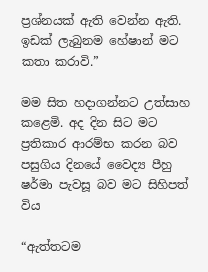ප්‍රශ්නයක් ඇති වෙන්න ඇති. ඉඩක් ලැබුනම හේෂාන් මට කතා කරාවි.”

මම සිත හදාගන්නට උත්සාහ කළෙමි. අද දින සිට මට ප්‍රතිකාර ආරම්භ කරන බව පසුගිය දිනයේ වෛද්‍ය පීහු ෂර්මා පැවසූ බව මට සිහිපත් විය

“ඇත්තටම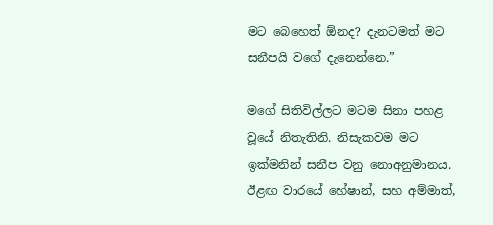මට බෙහෙත් ඕනද? දැනටමත් මට සනීපයි වගේ දැනෙන්නෙ.”

මගේ සිතිවිල්ලට මටම සිනා පහළ වූයේ නිතැතිනි. නිසැකවම මට ඉක්මනින් සනීප වනු නොඅනුමානය. ඊළඟ වාරයේ හේෂාන්, සහ අම්මාත්,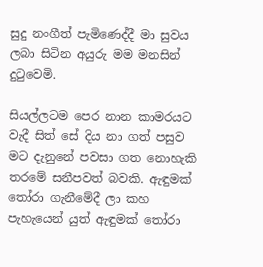සුදු නංගීත් පැමිණෙද්දී මා සුවය ලබා සිටින අයුරු මම මනසින් දුටුවෙමි.

සියල්ලටම පෙර නාන කාමරයට වැදී සිත් සේ දිය නා ගත් පසුව මට දැනුනේ පවසා ගත නොහැකි තරමේ සනීපවත් බවකි. ඇඳුමක් තෝරා ගැනීමේදී ලා කහ පැහැයෙන් යුත් ඇඳුමක් තෝරා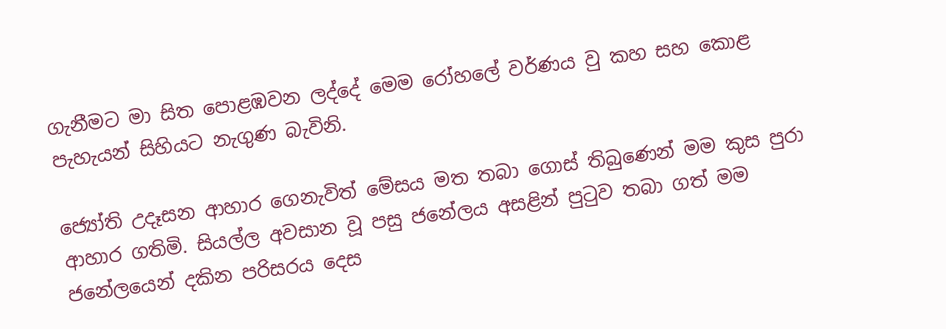ගැනීමට මා සිත පොළඹවන ලද්දේ මෙම රෝහලේ වර්ණය වු කහ සහ කොළ පැහැයන් සිහියට නැගුණ බැවිනි.

ජ්‍යෝති උදෑසන ආහාර ගෙනැවිත් මේසය මත තබා ගොස් තිබුණෙන් මම කුස පුරා ආහාර ගතිමි. සියල්ල අවසාන වූ පසු ජනේලය අසළින් පුටුව තබා ගත් මම ජනේලයෙන් දකින පරිසරය දෙස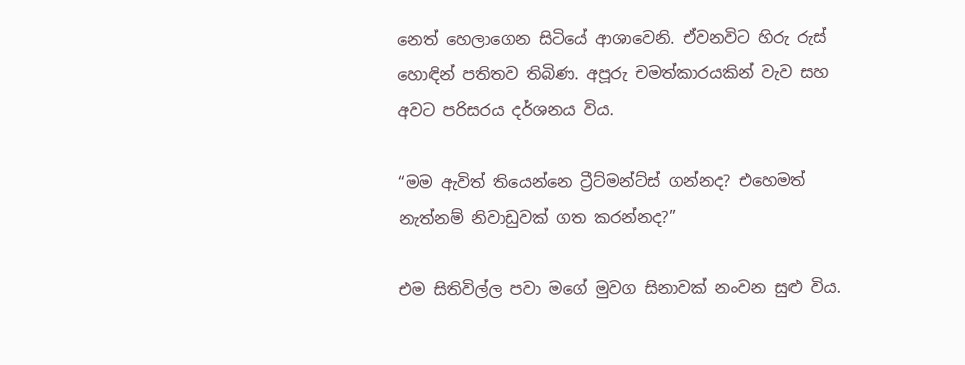නෙත් හෙලාගෙන සිටියේ ආශාවෙනි. ඒවනවිට හිරු රුස් හොඳින් පතිතව තිබිණ. අපූරු චමත්කාරයකින් වැව සහ අවට පරිසරය දර්ශනය විය.

“මම ඇවිත් තියෙන්නෙ ට්‍රීට්මන්ට්ස් ගන්නද? එහෙමත් නැත්නම් නිවාඩුවක් ගත කරන්නද?”

එම සිතිවිල්ල පවා මගේ මුවග සිනාවක් නංවන සුළු විය.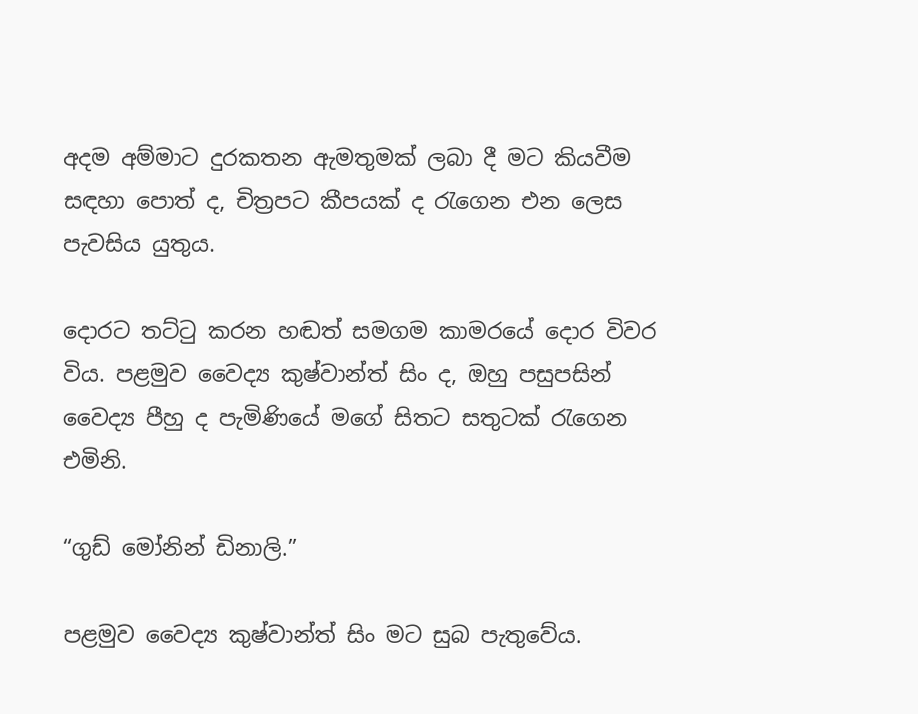අදම අම්මාට දුරකතන ඇමතුමක් ලබා දී මට කියවීම සඳහා පොත් ද, චිත්‍රපට කීපයක් ද රැගෙන එන ලෙස පැවසිය යුතුය.

දොරට තට්ටු කරන හඬත් සමගම කාමරයේ දොර විවර විය. පළමුව වෛද්‍ය කුෂ්වාන්ත් සිං ද, ඔහු පසුපසින් වෛද්‍ය පීහු ද පැමිණියේ මගේ සිතට සතුටක් රැගෙන එමිනි.

“ගුඩ් මෝනින් ඩිනාලි.”

පළමුව වෛද්‍ය කුෂ්වාන්ත් සිං මට සුබ පැතුවේය.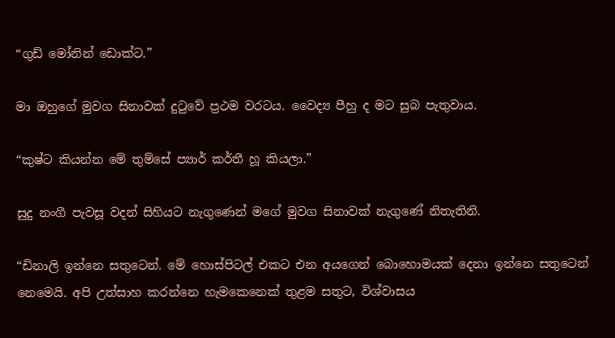“ගුඩ් මෝනින් ඩොක්ට.”

මා ඔහුගේ මුවග සිනාවක් දුටුවේ ප්‍රථම වරටය. වෛද්‍ය පීහු ද මට සුබ පැතුවාය.

“කුෂ්ට කියන්න මේ තුම්සේ ප්‍යාර් කර්තී හූ කියලා.”

සුදු නංගී පැවසූ වදන් සිහියට නැගුණෙන් මගේ මුවග සිනාවක් නැගුණේ නිතැතිනි.

“ඩිනාලි ඉන්නෙ සතුටෙන්. මේ හොස්පිටල් එකට එන අයගෙන් බොහොමයක් දෙනා ඉන්නෙ සතුටෙන් නෙමෙයි. අපි උත්සාහ කරන්නෙ හැමකෙනෙක් තුළම සතුට, විශ්වාසය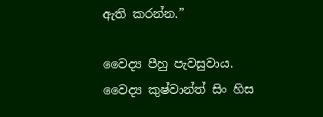ඇති කරන්න.”

වෛද්‍ය පීහු පැවසුවාය. වෛද්‍ය කුෂ්වාන්ත් සිං හිස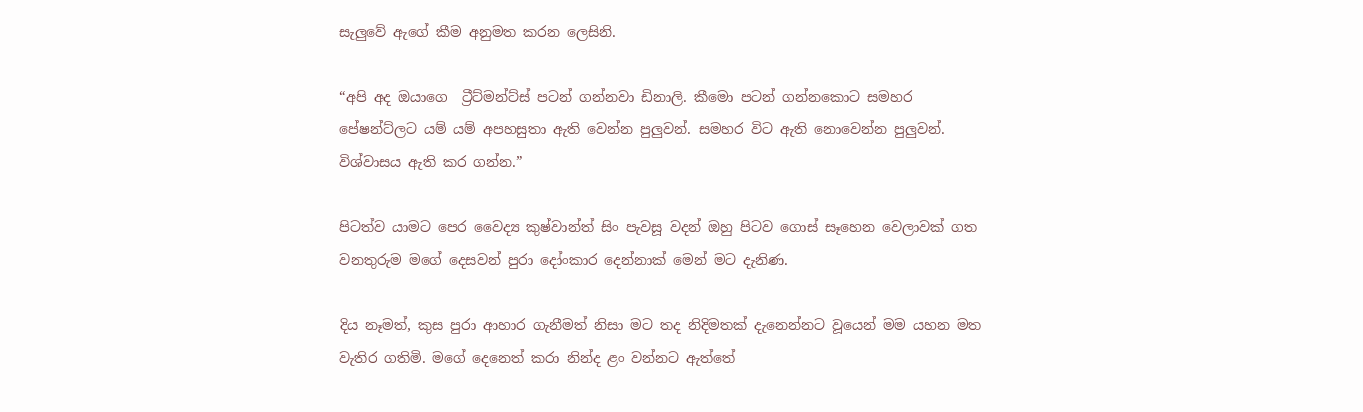සැලුවේ ඇගේ කීම අනුමත කරන ලෙසිනි.

“අපි අද ඔයාගෙ  ට්‍රීට්මන්ට්ස් පටන් ගන්නවා ඩිනාලි. කීමො පටන් ගන්නකොට සමහර පේෂන්ට්ලට යම් යම් අපහසුතා ඇති වෙන්න පුලුවන්. සමහර විට ඇති නොවෙන්න පුලුවන්. විශ්වාසය ඇති කර ගන්න.”

පිටත්ව යාමට පෙර වෛද්‍ය කුෂ්වාන්ත් සිං පැවසූ වදන් ඔහු පිටව ගොස් සෑහෙන වෙලාවක් ගත වනතුරුම මගේ දෙසවන් පුරා දෝංකාර දෙන්නාක් මෙන් මට දැනිණ.

දිය නෑමත්, කුස පුරා ආහාර ගැනීමත් නිසා මට තද නිදිමතක් දැනෙන්නට වූයෙන් මම යහන මත වැතිර ගතිමි. මගේ දෙනෙත් කරා නින්ද ළං වන්නට ඇත්තේ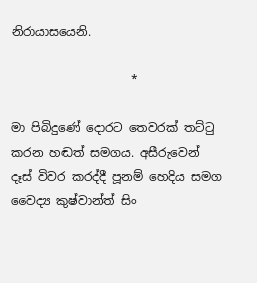නිරායාසයෙනි.

                    *

මා පිබිදුණේ දොරට තෙවරක් තට්ටු කරන හඬත් සමගය. අසීරුවෙන් දෑස් විවර කරද්දී පූනම් හෙදිය සමග වෛද්‍ය කුෂ්වාන්ත් සිං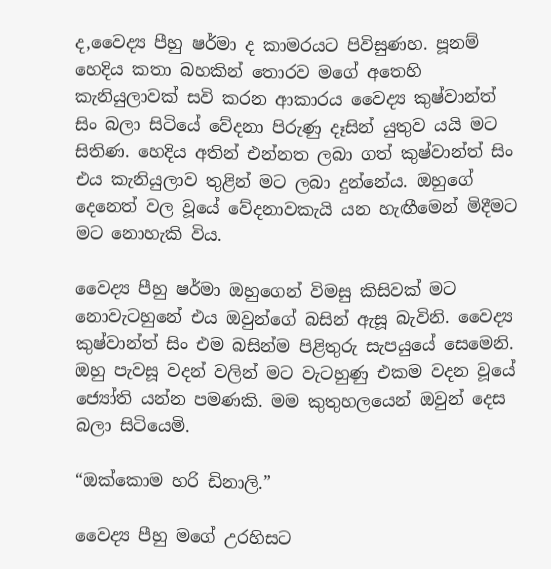ද,වෛද්‍ය පීහු ෂර්මා ද කාමරයට පිවිසුණහ. පූනම් හෙදිය කතා බහකින් තොරව මගේ අතෙහි කැනියුලාවක් සවි කරන ආකාරය වෛද්‍ය කුෂ්වාන්ත් සිං බලා සිටියේ වේදනා පිරුණු දෑසින් යුතුව යයි මට සිතිණ. හෙදිය අතින් එන්නත ලබා ගත් කුෂ්වාන්ත් සිං එය කැනියුලාව තුළින් මට ලබා දුන්නේය. ඔහුගේ දෙනෙත් වල වූයේ වේදනාවකැයි යන හැඟීමෙන් මිදීමට මට නොහැකි විය.

වෛද්‍ය පීහු ෂර්මා ඔහුගෙන් විමසු කිසිවක් මට නොවැටහුනේ එය ඔවුන්ගේ බසින් ඇසූ බැවිනි. වෛද්‍ය කුෂ්වාන්ත් සිං එම බසින්ම පිළිතුරු සැපයුයේ සෙමෙනි. ඔහු පැවසූ වදන් වලින් මට වැටහුණු එකම වදන වූයේ ජ්‍යෝති යන්න පමණකි. මම කුතුහලයෙන් ඔවුන් දෙස බලා සිටියෙමි.

“ඔක්කොම හරි ඩිනාලි.”

වෛද්‍ය පීහු මගේ උරහිසට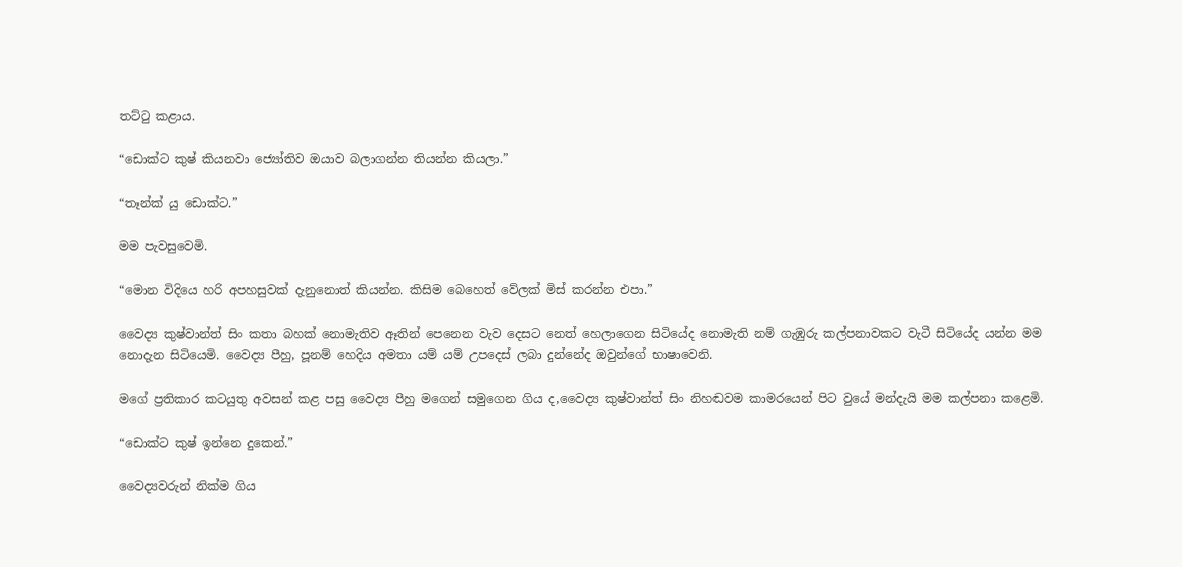තට්ටු කළාය.

“ඩොක්ට කුෂ් කියනවා ජ්‍යෝතිව ඔයාව බලාගන්න තියන්න කියලා.”

“තෑන්ක් යු ඩොක්ට.”

මම පැවසුවෙමි.

“මොන විදියෙ හරි අපහසුවක් දැනුනොත් කියන්න. කිසිම බෙහෙත් වේලක් මිස් කරන්න එපා.”

වෛද්‍ය කුෂ්වාන්ත් සිං කතා බහක් නොමැතිව ඈතින් පෙනෙන වැව දෙසට නෙත් හෙලාගෙන සිටියේද නොමැති නම් ගැඹුරු කල්පනාවකට වැටී සිටියේද යන්න මම නොදැන සිටියෙමි. වෛද්‍ය පීහු, පූනම් හෙදිය අමතා යම් යම් උපදෙස් ලබා දුන්නේද ඔවුන්ගේ භාෂාවෙනි.

මගේ ප්‍රතිකාර කටයුතු අවසන් කළ පසු වෛද්‍ය පීහු මගෙන් සමුගෙන ගිය ද,වෛද්‍ය කුෂ්වාන්ත් සිං නිහඬවම කාමරයෙන් පිට වුයේ මන්දැයි මම කල්පනා කළෙමි.

“ඩොක්ට කුෂ් ඉන්නෙ දුකෙන්.”

වෛද්‍යවරුන් නික්ම ගිය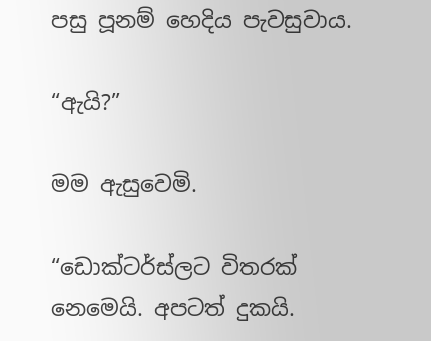පසු පූනම් හෙදිය පැවසුවාය.

“ඇයි?”

මම ඇසුවෙමි.

“ඩොක්ටර්ස්ලට විතරක් නෙමෙයි. අපටත් දුකයි.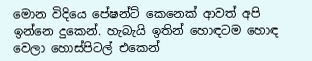මොන විදියෙ පේෂන්ට් කෙනෙක් ආවත් අපි ඉන්නෙ දුකෙන්. හැබැයි ඉතින් හොඳටම හොඳ වෙලා හොස්පිටල් එකෙන්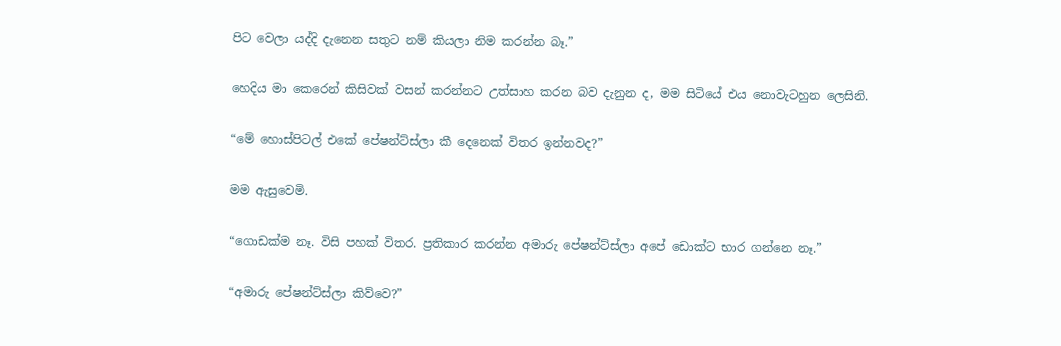පිට වෙලා යද්දි දැනෙන සතුට නම් කියලා නිම කරන්න බෑ.”

හෙදිය මා කෙරෙන් කිසිවක් වසන් කරන්නට උත්සාහ කරන බව දැනුන ද, මම සිටියේ එය නොවැටහුන ලෙසිනි.

“මේ හොස්පිටල් එකේ පේෂන්ට්ස්ලා කී දෙනෙක් විතර ඉන්නවද?”

මම ඇසුවෙමි.

“ගොඩක්ම නෑ. විසි පහක් විතර. ප්‍රතිකාර කරන්න අමාරු පේෂන්ට්ස්ලා අපේ ඩොක්ට භාර ගන්නෙ නෑ.”

“අමාරු පේෂන්ට්ස්ලා කිව්වෙ?”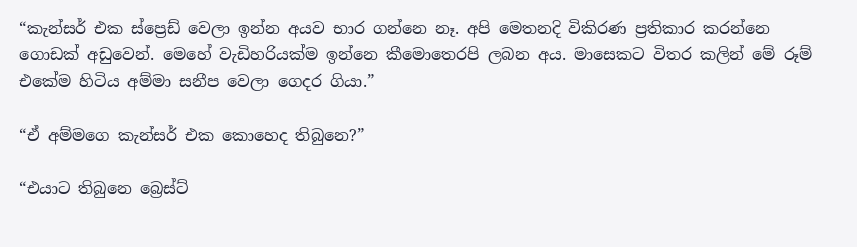“කැන්සර් එක ස්ප්‍රෙඩ් වෙලා ඉන්න අයව භාර ගන්නෙ නෑ. අපි මෙතනදි විකිරණ ප්‍රතිකාර කරන්නෙ ගොඩක් අඩුවෙන්. මෙහේ වැඩිහරියක්ම ඉන්නෙ කීමොතෙරපි ලබන අය. මාසෙකට විතර කලින් මේ රූම් එකේම හිටිය අම්මා සනීප වෙලා ගෙදර ගියා.”

“ඒ අම්මගෙ කැන්සර් එක කොහෙද තිබුනෙ?”

“එයාට තිබුනෙ බ්‍රෙස්ට්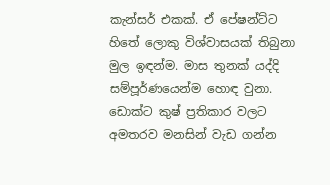කැන්සර් එකක්. ඒ පේෂන්ට්ට හිතේ ලොකු විශ්වාසයක් තිබුනා මුල ඉඳන්ම. මාස තුනක් යද්දි සම්පූර්ණයෙන්ම හොඳ වුනා. ඩොක්ට කුෂ් ප්‍රතිකාර වලට අමතරව මනසින් වැඩ ගන්න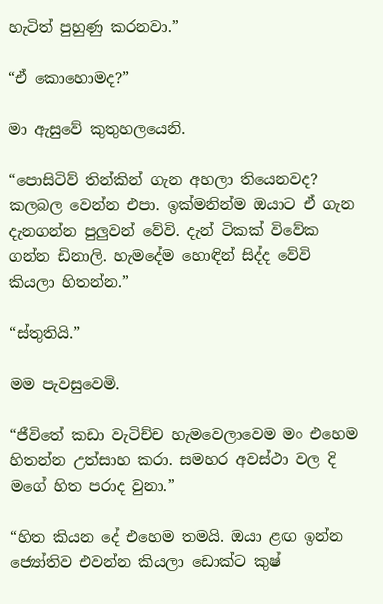හැටිත් පුහුණු කරනවා.”

“ඒ කොහොමද?”

මා ඇසුවේ කුතුහලයෙනි.

“පොසිටිව් තින්කින් ගැන අහලා තියෙනවද? කලබල වෙන්න එපා. ඉක්මනින්ම ඔයාට ඒ ගැන දැනගන්න පුලුවන් වේවි. දැන් ටිකක් විවේක ගන්න ඩිනාලි. හැමදේම හොඳින් සිද්ද වේවි කියලා හිතන්න.”

“ස්තුතියි.”

මම පැවසුවෙමි.

“ජීවිතේ කඩා වැටිච්ච හැමවෙලාවෙම මං එහෙම හිතන්න උත්සාහ කරා. සමහර අවස්ථා වල දි මගේ හිත පරාද වුනා.”

“හිත කියන දේ එහෙම තමයි. ඔයා ළඟ ඉන්න ජ්‍යෝතිව එවන්න කියලා ඩොක්ට කුෂ්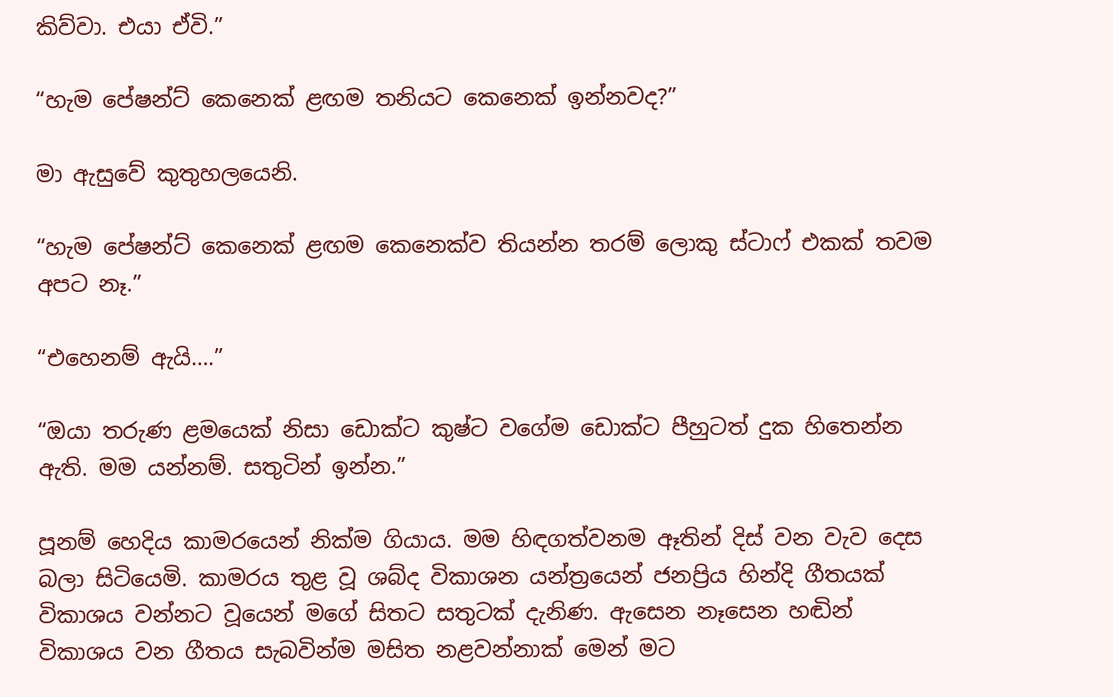කිව්වා. එයා ඒවි.”

“හැම පේෂන්ට් කෙනෙක් ළඟම තනියට කෙනෙක් ඉන්නවද?”

මා ඇසුවේ කුතුහලයෙනි.

“හැම පේෂන්ට් කෙනෙක් ළඟම කෙනෙක්ව තියන්න තරම් ලොකු ස්ටාෆ් එකක් තවම අපට නෑ.”

“එහෙනම් ඇයි….”

“ඔයා තරුණ ළමයෙක් නිසා ඩොක්ට කුෂ්ට වගේම ඩොක්ට පීහුටත් දුක හිතෙන්න ඇති. මම යන්නම්. සතුටින් ඉන්න.”

පූනම් හෙදිය කාමරයෙන් නික්ම ගියාය. මම හිඳගත්වනම ඈතින් දිස් වන වැව දෙස බලා සිටියෙමි. කාමරය තුළ වූ ශබ්ද විකාශන යන්ත්‍රයෙන් ජනප්‍රිය හින්දි ගීතයක් විකාශය වන්නට වූයෙන් මගේ සිතට සතුටක් දැනිණ. ඇසෙන නෑසෙන හඬින් විකාශය වන ගීතය සැබවින්ම මසිත නළවන්නාක් මෙන් මට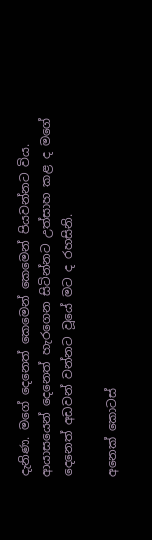දැනිණ. මගේ දෙනෙත් කෙමෙන් කෙමෙන් පියවන්නට විය. ආයාසයෙන් දෙනෙත් හැරගෙන සිටින්නට උත්සාහ කළ ද මගේ දෙනෙත් අඩවන් වන්නට වූයේ මට ද රහසිනි.

අනෙක් කොටස්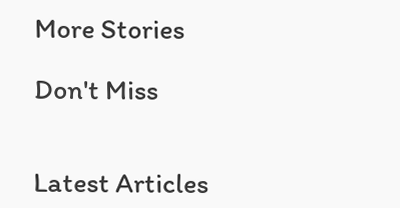More Stories

Don't Miss


Latest Articles